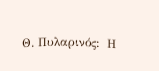Θ. Πυλαρινός:  Η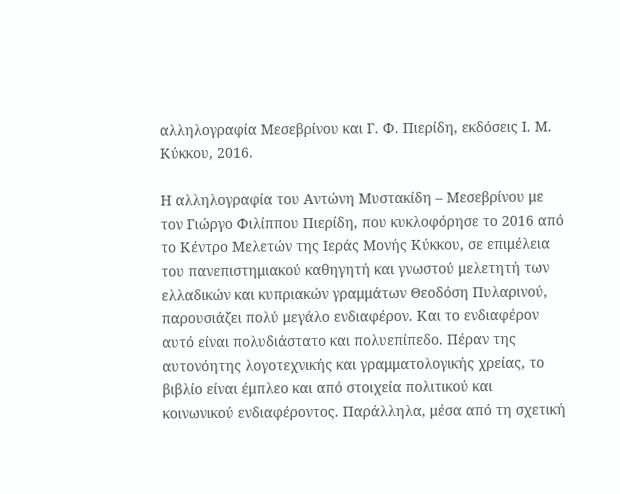αλληλογραφία Μεσεβρίνου και Γ. Φ. Πιερίδη, εκδόσεις Ι. Μ. Κύκκου, 2016.

Η αλληλογραφία του Αντώνη Μυστακίδη – Μεσεβρίνου με τον Γιώργο Φιλίππου Πιερίδη, που κυκλοφόρησε το 2016 από το Κέντρο Μελετών της Ιεράς Μονής Κύκκου, σε επιμέλεια του πανεπιστημιακού καθηγητή και γνωστού μελετητή των ελλαδικών και κυπριακών γραμμάτων Θεοδόση Πυλαρινού, παρουσιάζει πολύ μεγάλο ενδιαφέρον. Και το ενδιαφέρον αυτό είναι πολυδιάστατο και πολυεπίπεδο. Πέραν της αυτονόητης λογοτεχνικής και γραμματολογικής χρείας, το βιβλίο είναι έμπλεο και από στοιχεία πολιτικού και κοινωνικού ενδιαφέροντος. Παράλληλα, μέσα από τη σχετική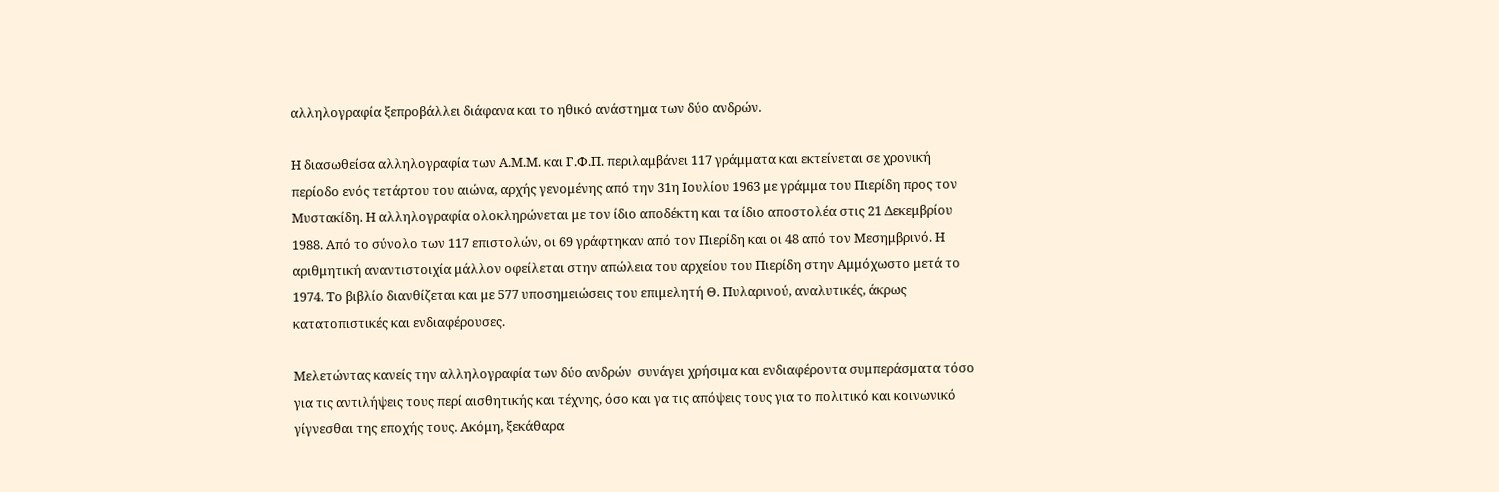αλληλογραφία ξεπροβάλλει διάφανα και το ηθικό ανάστημα των δύο ανδρών.

Η διασωθείσα αλληλογραφία των Α.Μ.Μ. και Γ.Φ.Π. περιλαμβάνει 117 γράμματα και εκτείνεται σε χρονική περίοδο ενός τετάρτου του αιώνα, αρχής γενομένης από την 31η Ιουλίου 1963 με γράμμα του Πιερίδη προς τον Μυστακίδη. Η αλληλογραφία ολοκληρώνεται με τον ίδιο αποδέκτη και τα ίδιο αποστολέα στις 21 Δεκεμβρίου 1988. Από το σύνολο των 117 επιστολών, οι 69 γράφτηκαν από τον Πιερίδη και οι 48 από τον Μεσημβρινό. Η αριθμητική αναντιστοιχία μάλλον οφείλεται στην απώλεια του αρχείου του Πιερίδη στην Αμμόχωστο μετά το 1974. Το βιβλίο διανθίζεται και με 577 υποσημειώσεις του επιμελητή Θ. Πυλαρινού, αναλυτικές, άκρως κατατοπιστικές και ενδιαφέρουσες.

Μελετώντας κανείς την αλληλογραφία των δύο ανδρών  συνάγει χρήσιμα και ενδιαφέροντα συμπεράσματα τόσο για τις αντιλήψεις τους περί αισθητικής και τέχνης, όσο και γα τις απόψεις τους για το πολιτικό και κοινωνικό γίγνεσθαι της εποχής τους. Ακόμη, ξεκάθαρα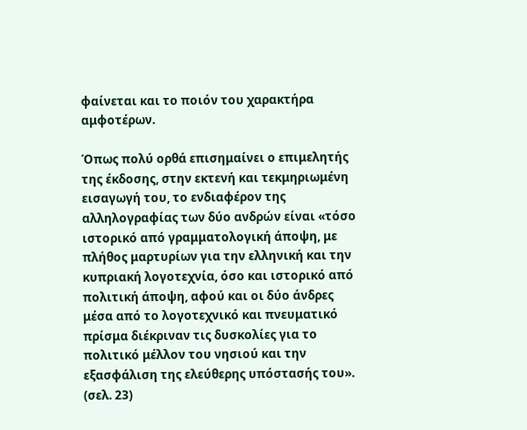φαίνεται και το ποιόν του χαρακτήρα αμφοτέρων.

Όπως πολύ ορθά επισημαίνει ο επιμελητής της έκδοσης, στην εκτενή και τεκμηριωμένη εισαγωγή του, το ενδιαφέρον της αλληλογραφίας των δύο ανδρών είναι «τόσο ιστορικό από γραμματολογική άποψη, με πλήθος μαρτυρίων για την ελληνική και την κυπριακή λογοτεχνία, όσο και ιστορικό από πολιτική άποψη, αφού και οι δύο άνδρες μέσα από το λογοτεχνικό και πνευματικό πρίσμα διέκριναν τις δυσκολίες για το πολιτικό μέλλον του νησιού και την εξασφάλιση της ελεύθερης υπόστασής του». (σελ. 23)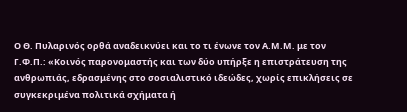Ο Θ. Πυλαρινός ορθά αναδεικνύει και το τι ένωνε τον Α.Μ.Μ. με τον Γ.Φ.Π.: «Κοινός παρονομαστής και των δύο υπήρξε η επιστράτευση της ανθρωπιάς, εδρασμένης στο σοσιαλιστικό ιδεώδες, χωρίς επικλήσεις σε συγκεκριμένα πολιτικά σχήματα ή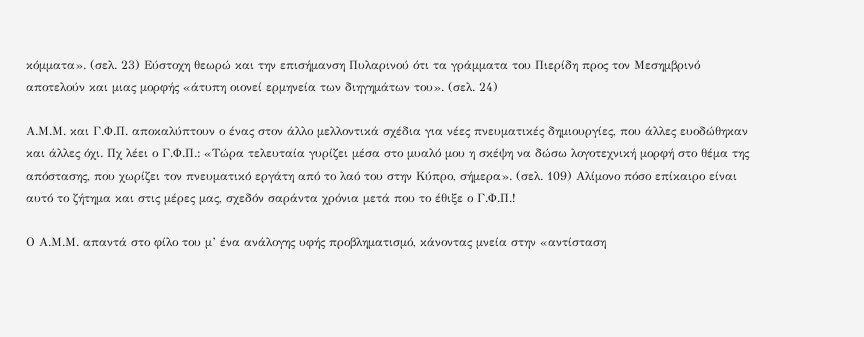κόμματα». (σελ. 23) Εύστοχη θεωρώ και την επισήμανση Πυλαρινού ότι τα γράμματα του Πιερίδη προς τον Μεσημβρινό αποτελούν και μιας μορφής «άτυπη οιονεί ερμηνεία των διηγημάτων του». (σελ. 24)

Α.Μ.Μ. και Γ.Φ.Π. αποκαλύπτουν ο ένας στον άλλο μελλοντικά σχέδια για νέες πνευματικές δημιουργίες, που άλλες ευοδώθηκαν και άλλες όχι. Πχ λέει ο Γ.Φ.Π.: «Τώρα τελευταία γυρίζει μέσα στο μυαλό μου η σκέψη να δώσω λογοτεχνική μορφή στο θέμα της απόστασης, που χωρίζει τον πνευματικό εργάτη από το λαό του στην Κύπρο, σήμερα». (σελ. 109) Αλίμονο πόσο επίκαιρο είναι αυτό το ζήτημα και στις μέρες μας, σχεδόν σαράντα χρόνια μετά που το έθιξε ο Γ.Φ.Π.!

Ο Α.Μ.Μ. απαντά στο φίλο του μ’ ένα ανάλογης υφής προβληματισμό, κάνοντας μνεία στην «αντίσταση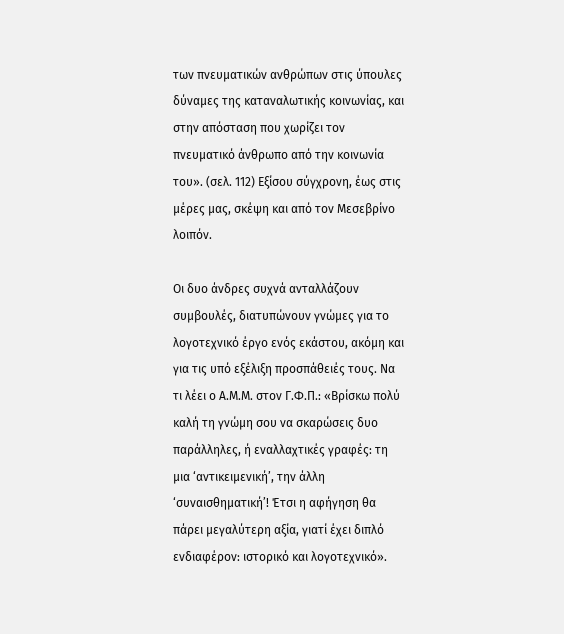των πνευματικών ανθρώπων στις ύπουλες δύναμες της καταναλωτικής κοινωνίας, και στην απόσταση που χωρίζει τον πνευματικό άνθρωπο από την κοινωνία του». (σελ. 112) Εξίσου σύγχρονη, έως στις μέρες μας, σκέψη και από τον Μεσεβρίνο λοιπόν.

Οι δυο άνδρες συχνά ανταλλάζουν συμβουλές, διατυπώνουν γνώμες για το λογοτεχνικό έργο ενός εκάστου, ακόμη και για τις υπό εξέλιξη προσπάθειές τους. Να τι λέει ο Α.Μ.Μ. στον Γ.Φ.Π.: «Βρίσκω πολύ καλή τη γνώμη σου να σκαρώσεις δυο παράλληλες, ή εναλλαχτικές γραφές: τη μια ‘αντικειμενική’, την άλλη ‘συναισθηματική’! Έτσι η αφήγηση θα πάρει μεγαλύτερη αξία, γιατί έχει διπλό ενδιαφέρον: ιστορικό και λογοτεχνικό».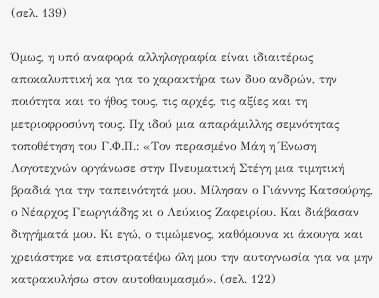(σελ. 139)

Όμως, η υπό αναφορά αλληλογραφία είναι ιδιαιτέρως αποκαλυπτική κα για το χαρακτήρα των δυο ανδρών, την ποιότητα και το ήθος τους, τις αρχές, τις αξίες και τη μετριοφροσύνη τους. Πχ ιδού μια απαράμιλλης σεμνότητας τοποθέτηση του Γ.Φ.Π.: «Τον περασμένο Μάη η Ένωση Λογοτεχνών οργάνωσε στην Πνευματική Στέγη μια τιμητική βραδιά για την ταπεινότητά μου. Μίλησαν ο Γιάννης Κατσούρης, ο Νέαρχος Γεωργιάδης κι ο Λεύκιος Ζαφειρίου. Και διάβασαν διηγήματά μου. Κι εγώ, ο τιμώμενος, καθόμουνα κι άκουγα και χρειάστηκε να επιστρατέψω όλη μου την αυτογνωσία για να μην κατρακυλήσω στον αυτοθαυμασμό». (σελ. 122)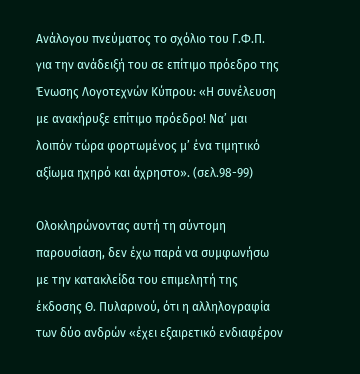Ανάλογου πνεύματος το σχόλιο του Γ.Φ.Π. για την ανάδειξή του σε επίτιμο πρόεδρο της Ένωσης Λογοτεχνών Κύπρου: «Η συνέλευση με ανακήρυξε επίτιμο πρόεδρο! Να’ μαι λοιπόν τώρα φορτωμένος μ’ ένα τιμητικό αξίωμα ηχηρό και άχρηστο». (σελ.98-99)

Ολοκληρώνοντας αυτή τη σύντομη παρουσίαση, δεν έχω παρά να συμφωνήσω με την κατακλείδα του επιμελητή της έκδοσης Θ. Πυλαρινού, ότι η αλληλογραφία των δύο ανδρών «έχει εξαιρετικό ενδιαφέρον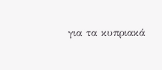για τα κυπριακά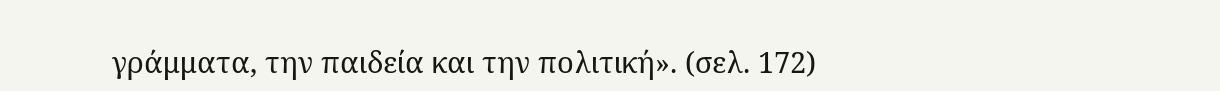γράμματα, την παιδεία και την πολιτική». (σελ. 172)